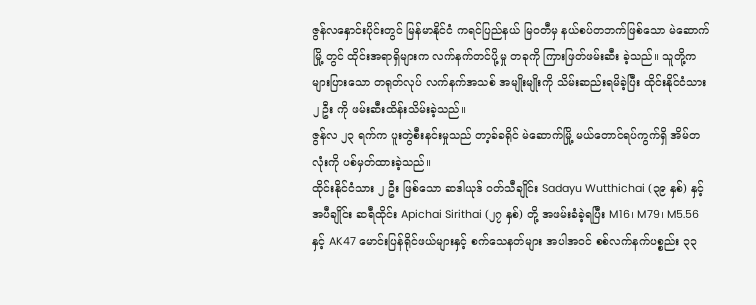ဇွန်လနှောင်းပိုင်းတွင် မြန်မာနိုင်ငံ ကရင်ပြည်နယ် မြဝတီမှ နယ်စပ်တဘက်ဖြစ်သော မဲဆောက်မြို့ တွင် ထိုင်းအရာရှိများက လက်နက်တင်ပို့မှု တခုကို ကြားဖြတ်ဖမ်းဆီး ခဲ့သည်။ သူတို့က များပြားသော တရုတ်လုပ် လက်နက်အသစ် အမျိုးမျိုးကို သိမ်းဆည်းရမိခဲ့ပြီး ထိုင်းနိုင်ငံသား ၂ ဦး ကို ဖမ်းဆီးထိန်းသိမ်းခဲ့သည်။
ဇွန်လ ၂၃ ရက်က ပူးတွဲစီးနင်းမှုသည် တာ့ခ်ခရိုင် မဲဆောက်မြို့ မယ်တောင်ရပ်ကွက်ရှိ အိမ်တလုံးကို ပစ်မှတ်ထားခဲ့သည်။
ထိုင်းနိုင်ငံသား ၂ ဦး ဖြစ်သော ဆဒါယုဒ် ဝတ်သီချိုင်း Sadayu Wutthichai (၃၉ နှစ်) နှင့် အပီချိုင်း ဆရီထိုင်း Apichai Sirithai (၂၇ နှစ်) တို့ အဖမ်းခံခဲ့ရပြီး M16၊ M79၊ M5.56 နှင့် AK47 မောင်းပြန်ရိုင်ဖယ်များနှင့် စက်သေနတ်များ အပါအဝင် စစ်လက်နက်ပစ္စည်း ၃၃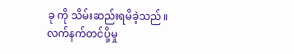ခု ကို သိမ်းဆည်းရမိခဲ့သည်။
လက်နက်တင်ပို့မှု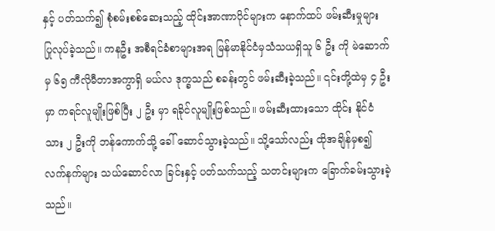နှင့် ပတ်သက်၍ စုံစမ်းစစ်ဆေးသည့် ထိုင်းအာဏာပိုင်များက နောက်ထပ် ဖမ်းဆီးမှုများ ပြုလုပ်ခဲ့သည်။ ကနဦး အစီရင်ခံစာများအရ မြန်မာနိုင်ငံမှသံသယရှိသူ ၆ ဦး ကို မဲဆောက်မှ ၆၅ ကီလိုမီတာအကွာရှိ မယ်လ ဒုက္ခသည် စခန်းတွင် ဖမ်းဆီးခဲ့သည်။ ၎င်းတို့ထဲမှ ၄ ဦး မှာ ကရင်လူမျိုးဖြစ်ပြီး ၂ ဦး မှာ ရခိုင်လူမျိုးဖြစ်သည်။ ဖမ်းဆီးထားသော ထိုင်း နိုင်ငံသား ၂ ဦးကို ဘန်ကောက်သို့ ခေါ် ဆောင်သွားခဲ့သည်။ သို့သော်လည်း ထိုအချိန်မှစ၍ လက်နက်များ သယ်ဆောင်လာ ခြင်းနှင့် ပတ်သက်သည့် သတင်းများက ခြောက်ခမ်းသွားခဲ့သည်။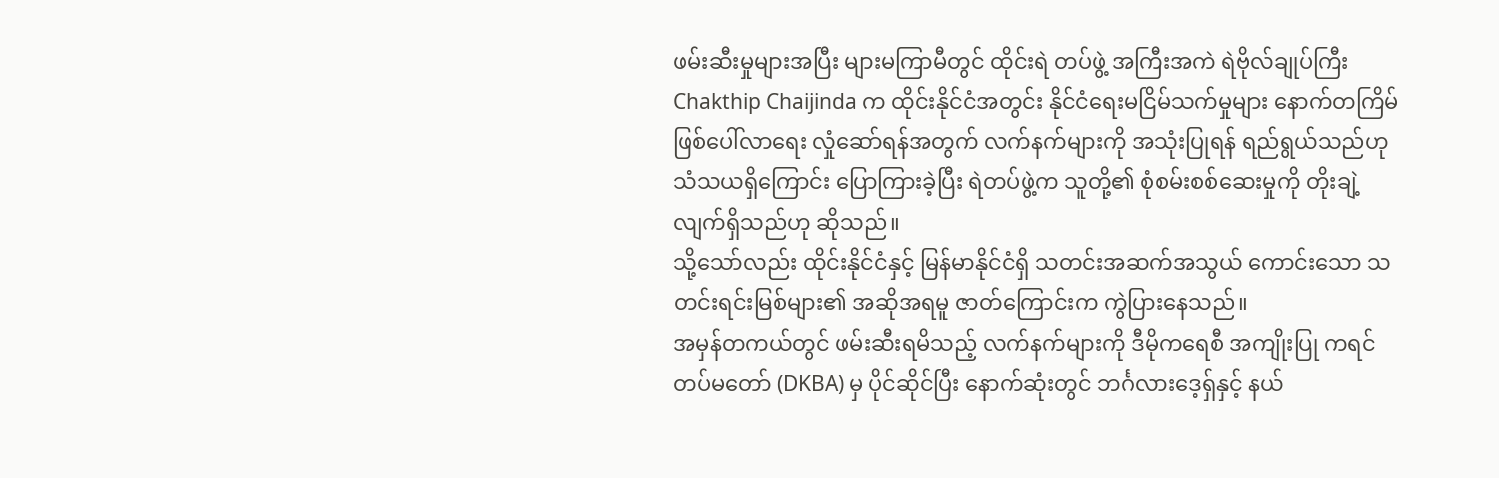ဖမ်းဆီးမှုများအပြီး များမကြာမီတွင် ထိုင်းရဲ တပ်ဖွဲ့ အကြီးအကဲ ရဲဗိုလ်ချုပ်ကြီး Chakthip Chaijinda က ထိုင်းနိုင်ငံအတွင်း နိုင်ငံရေးမငြိမ်သက်မှုများ နောက်တကြိမ် ဖြစ်ပေါ်လာရေး လှုံဆော်ရန်အတွက် လက်နက်များကို အသုံးပြုရန် ရည်ရွယ်သည်ဟု သံသယရှိကြောင်း ပြောကြားခဲ့ပြီး ရဲတပ်ဖွဲ့က သူတို့၏ စုံစမ်းစစ်ဆေးမှုကို တိုးချဲ့ လျက်ရှိသည်ဟု ဆိုသည်။
သို့သော်လည်း ထိုင်းနိုင်ငံနှင့် မြန်မာနိုင်ငံရှိ သတင်းအဆက်အသွယ် ကောင်းသော သတင်းရင်းမြစ်များ၏ အဆိုအရမူ ဇာတ်ကြောင်းက ကွဲပြားနေသည်။
အမှန်တကယ်တွင် ဖမ်းဆီးရမိသည့် လက်နက်များကို ဒီမိုကရေစီ အကျိုးပြု ကရင် တပ်မတော် (DKBA) မှ ပိုင်ဆိုင်ပြီး နောက်ဆုံးတွင် ဘင်္ဂလားဒေ့ရှ်နှင့် နယ်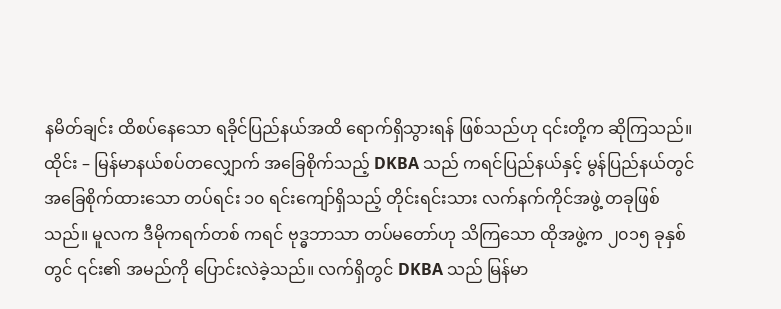နမိတ်ချင်း ထိစပ်နေသော ရခိုင်ပြည်နယ်အထိ ရောက်ရှိသွားရန် ဖြစ်သည်ဟု ၎င်းတို့က ဆိုကြသည်။
ထိုင်း – မြန်မာနယ်စပ်တလျှောက် အခြေစိုက်သည့် DKBA သည် ကရင်ပြည်နယ်နှင့် မွန်ပြည်နယ်တွင် အခြေစိုက်ထားသော တပ်ရင်း ၁၀ ရင်းကျော်ရှိသည့် တိုင်းရင်းသား လက်နက်ကိုင်အဖွဲ့ တခုဖြစ်သည်။ မူလက ဒီမိုကရက်တစ် ကရင် ဗုဒ္ဓဘာသာ တပ်မတော်ဟု သိကြသော ထိုအဖွဲ့က ၂၀၁၅ ခုနှစ် တွင် ၎င်း၏ အမည်ကို ပြောင်းလဲခဲ့သည်။ လက်ရှိတွင် DKBA သည် မြန်မာ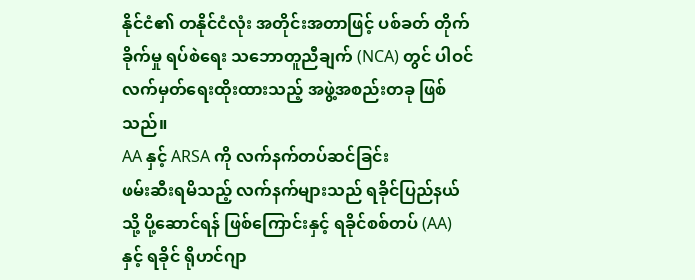နိုင်ငံ၏ တနိုင်ငံလုံး အတိုင်းအတာဖြင့် ပစ်ခတ် တိုက်ခိုက်မှု ရပ်စဲရေး သဘောတူညီချက် (NCA) တွင် ပါဝင် လက်မှတ်ရေးထိုးထားသည့် အဖွဲ့အစည်းတခု ဖြစ်သည်။
AA နှင့် ARSA ကို လက်နက်တပ်ဆင်ခြင်း
ဖမ်းဆီးရမိသည့် လက်နက်များသည် ရခိုင်ပြည်နယ်သို့ ပို့ဆောင်ရန် ဖြစ်ကြောင်းနှင့် ရခိုင်စစ်တပ် (AA) နှင့် ရခိုင် ရိုဟင်ဂျာ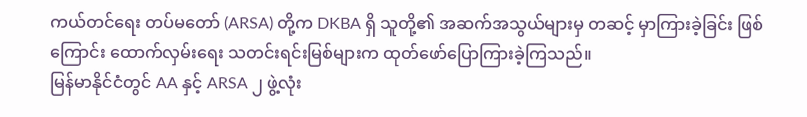ကယ်တင်ရေး တပ်မတော် (ARSA) တို့က DKBA ရှိ သူတို့၏ အဆက်အသွယ်များမှ တဆင့် မှာကြားခဲ့ခြင်း ဖြစ်ကြောင်း ထောက်လှမ်းရေး သတင်းရင်းမြစ်များက ထုတ်ဖော်ပြောကြားခဲ့ကြသည်။
မြန်မာနိုင်ငံတွင် AA နှင့် ARSA ၂ ဖွဲ့လုံး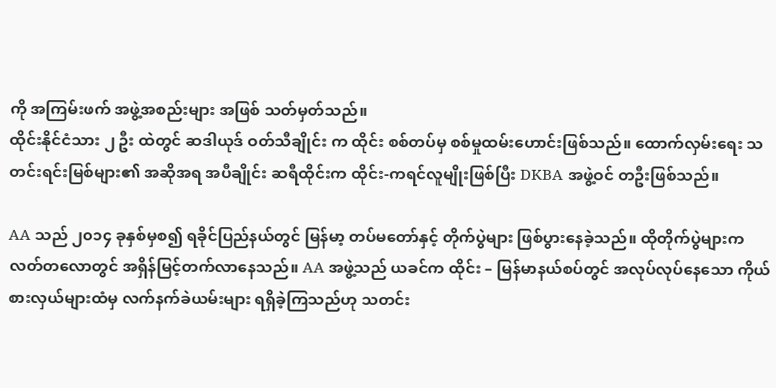ကို အကြမ်းဖက် အဖွဲ့အစည်းများ အဖြစ် သတ်မှတ်သည်။
ထိုင်းနိုင်ငံသား ၂ ဦး ထဲတွင် ဆဒါယုဒ် ဝတ်သီချိုင်း က ထိုင်း စစ်တပ်မှ စစ်မှုထမ်းဟောင်းဖြစ်သည်။ ထောက်လှမ်းရေး သတင်းရင်းမြစ်များ၏ အဆိုအရ အပီချိုင်း ဆရီထိုင်းက ထိုင်း-ကရင်လူမျိုးဖြစ်ပြီး DKBA အဖွဲ့ဝင် တဦးဖြစ်သည်။

AA သည် ၂၀၁၄ ခုနှစ်မှစ၍ ရခိုင်ပြည်နယ်တွင် မြန်မာ့ တပ်မတော်နှင့် တိုက်ပွဲများ ဖြစ်ပွားနေခဲ့သည်။ ထိုတိုက်ပွဲများက လတ်တလောတွင် အရှိန်မြင့်တက်လာနေသည်။ AA အဖွဲ့သည် ယခင်က ထိုင်း – မြန်မာနယ်စပ်တွင် အလုပ်လုပ်နေသော ကိုယ်စားလှယ်များထံမှ လက်နက်ခဲယမ်းများ ရရှိခဲ့ကြသည်ဟု သတင်း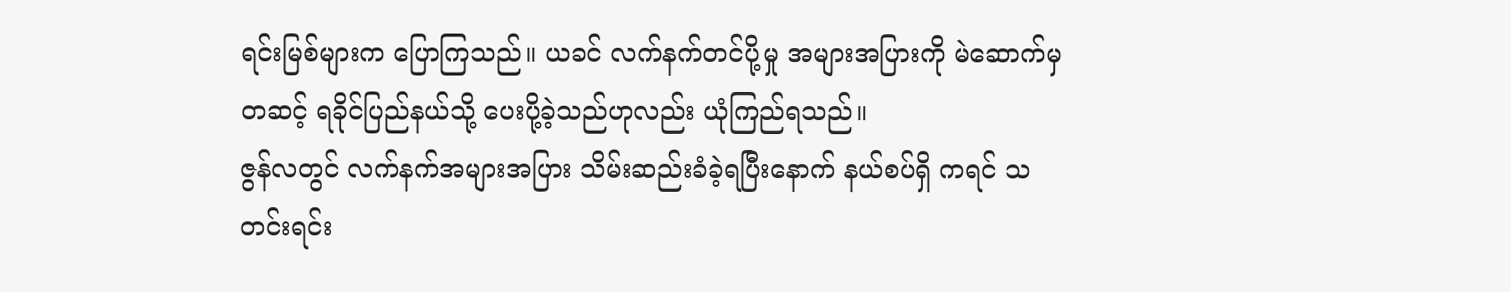ရင်းမြစ်များက ပြောကြသည်။ ယခင် လက်နက်တင်ပို့မှု အများအပြားကို မဲဆောက်မှတဆင့် ရခိုင်ပြည်နယ်သို့ ပေးပို့ခဲ့သည်ဟုလည်း ယုံကြည်ရသည်။
ဇွန်လတွင် လက်နက်အများအပြား သိမ်းဆည်းခံခဲ့ရပြီးနောက် နယ်စပ်ရှိ ကရင် သတင်းရင်း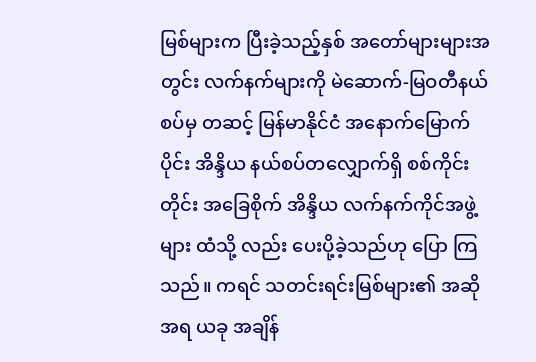မြစ်များက ပြီးခဲ့သည့်နှစ် အတော်များများအတွင်း လက်နက်များကို မဲဆောက်-မြဝတီနယ်စပ်မှ တဆင့် မြန်မာနိုင်ငံ အနောက်မြောက်ပိုင်း အိန္ဒိယ နယ်စပ်တလျှောက်ရှိ စစ်ကိုင်းတိုင်း အခြေစိုက် အိန္ဒိယ လက်နက်ကိုင်အဖွဲ့များ ထံသို့ လည်း ပေးပို့ခဲ့သည်ဟု ပြော ကြ သည်။ ကရင် သတင်းရင်းမြစ်များ၏ အဆိုအရ ယခု အချိန်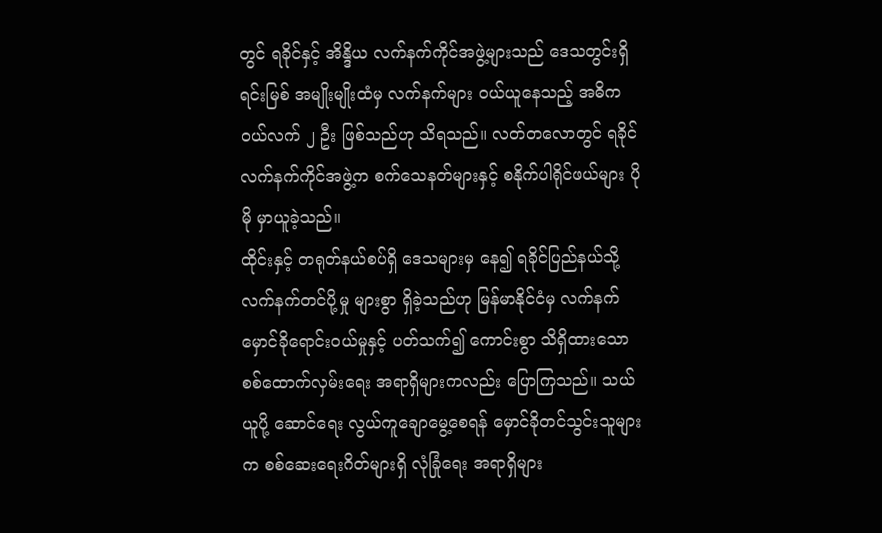တွင် ရခိုင်နှင့် အိန္ဒိယ လက်နက်ကိုင်အဖွဲ့များသည် ဒေသတွင်းရှိ ရင်းမြစ် အမျိုးမျိုးထံမှ လက်နက်များ ဝယ်ယူနေသည့် အဓိက ဝယ်လက် ၂ ဦး ဖြစ်သည်ဟု သိရသည်။ လတ်တလောတွင် ရခိုင် လက်နက်ကိုင်အဖွဲ့က စက်သေနတ်များနှင့် စနိုက်ပါရိုင်ဖယ်များ ပိုမို မှာယူခဲ့သည်။
ထိုင်းနှင့် တရုတ်နယ်စပ်ရှိ ဒေသများမှ နေ၍ ရခိုင်ပြည်နယ်သို့ လက်နက်တင်ပို့မှု များစွာ ရှိခဲ့သည်ဟု မြန်မာနိုင်ငံမှ လက်နက် မှောင်ခိုရောင်းဝယ်မှုနှင့် ပတ်သက်၍ ကောင်းစွာ သိရှိထားသော စစ်ထောက်လှမ်းရေး အရာရှိများကလည်း ပြောကြသည်။ သယ်ယူပို့ ဆောင်ရေး လွယ်ကူချောမွေ့စေရန် မှောင်ခိုတင်သွင်းသူများက စစ်ဆေးရေးဂိတ်များရှိ လုံခြုံရေး အရာရှိများ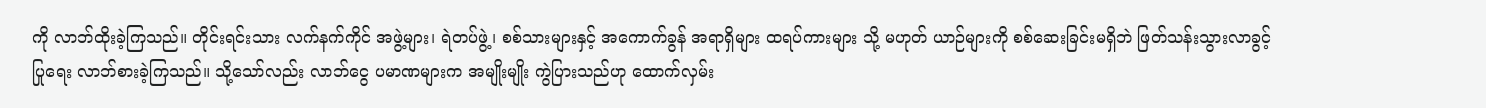ကို လာဘ်ထိုးခဲ့ကြသည်။ တိုင်းရင်းသား လက်နက်ကိုင် အဖွဲ့များ၊ ရဲတပ်ဖွဲ့၊ စစ်သားများနှင့် အကောက်ခွန် အရာရှိများ ထရပ်ကားများ သို့ မဟုတ် ယာဉ်များကို စစ်ဆေးခြင်းမရှိဘဲ ဖြတ်သန်းသွားလာခွင့် ပြုရေး လာဘ်စားခဲ့ကြသည်။ သို့သော်လည်း လာဘ်ငွေ ပမာဏများက အမျိုးမျိုး ကွဲပြားသည်ဟု ထောက်လှမ်း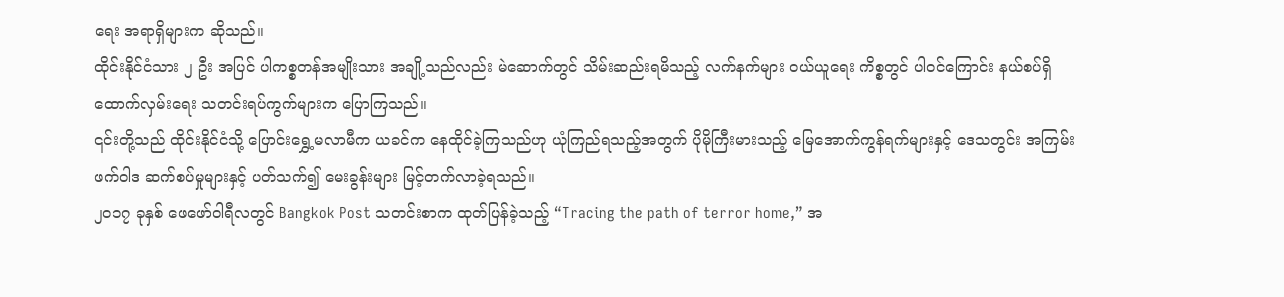ရေး အရာရှိများက ဆိုသည်။
ထိုင်းနိုင်ငံသား ၂ ဦး အပြင် ပါကစ္စတန်အမျိုးသား အချို့သည်လည်း မဲဆောက်တွင် သိမ်းဆည်းရမိသည့် လက်နက်များ ဝယ်ယူရေး ကိစ္စတွင် ပါဝင်ကြောင်း နယ်စပ်ရှိ ထောက်လှမ်းရေး သတင်းရပ်ကွက်များက ပြောကြသည်။
၎င်းတို့သည် ထိုင်းနိုင်ငံသို့ ပြောင်းရွှေ့မလာမီက ယခင်က နေထိုင်ခဲ့ကြသည်ဟု ယုံကြည်ရသည့်အတွက် ပိုမိုကြီးမားသည့် မြေအောက်ကွန်ရက်များနှင့် ဒေသတွင်း အကြမ်းဖက်ဝါဒ ဆက်စပ်မှုများနှင့် ပတ်သက်၍ မေးခွန်းများ မြင့်တက်လာခဲ့ရသည်။
၂၀၁၇ ခုနှစ် ဖေဖော်ဝါရီလတွင် Bangkok Post သတင်းစာက ထုတ်ပြန်ခဲ့သည့် “Tracing the path of terror home,” အ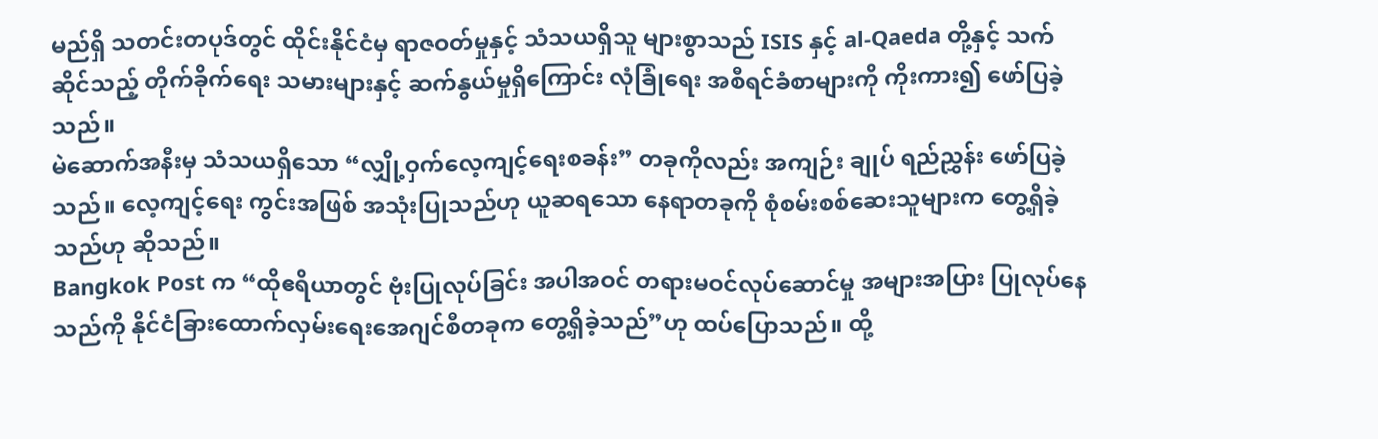မည်ရှိ သတင်းတပုဒ်တွင် ထိုင်းနိုင်ငံမှ ရာဇဝတ်မှုနှင့် သံသယရှိသူ များစွာသည် ISIS နှင့် al-Qaeda တို့နှင့် သက်ဆိုင်သည့် တိုက်ခိုက်ရေး သမားများနှင့် ဆက်နွယ်မှုရှိကြောင်း လုံခြုံရေး အစီရင်ခံစာများကို ကိုးကား၍ ဖော်ပြခဲ့သည်။
မဲဆောက်အနီးမှ သံသယရှိသော “လျှို့ဝှက်လေ့ကျင့်ရေးစခန်း” တခုကိုလည်း အကျဉ်း ချုပ် ရည်ညွှန်း ဖော်ပြခဲ့သည်။ လေ့ကျင့်ရေး ကွင်းအဖြစ် အသုံးပြုသည်ဟု ယူဆရသော နေရာတခုကို စုံစမ်းစစ်ဆေးသူများက တွေ့ရှိခဲ့သည်ဟု ဆိုသည်။
Bangkok Post က “ထိုဧရိယာတွင် ဗုံးပြုလုပ်ခြင်း အပါအဝင် တရားမဝင်လုပ်ဆောင်မှု အများအပြား ပြုလုပ်နေသည်ကို နိုင်ငံခြားထောက်လှမ်းရေးအေဂျင်စီတခုက တွေ့ရှိခဲ့သည်”ဟု ထပ်ပြောသည်။ ထို့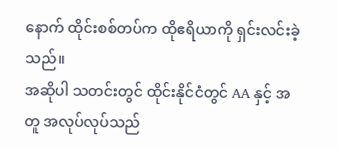နောက် ထိုင်းစစ်တပ်က ထိုဧရိယာကို ရှင်းလင်းခဲ့သည်။
အဆိုပါ သတင်းတွင် ထိုင်းနိုင်ငံတွင် AA နှင့် အတူ အလုပ်လုပ်သည်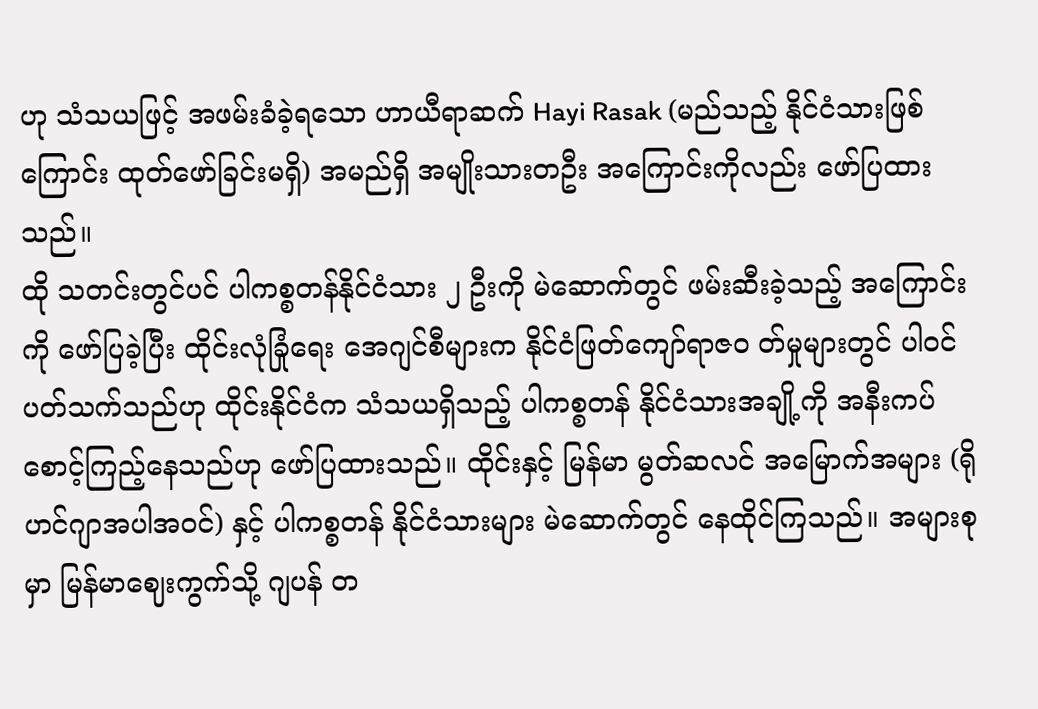ဟု သံသယဖြင့် အဖမ်းခံခဲ့ရသော ဟာယီရာဆက် Hayi Rasak (မည်သည့် နိုင်ငံသားဖြစ်ကြောင်း ထုတ်ဖော်ခြင်းမရှိ) အမည်ရှိ အမျိုးသားတဦး အကြောင်းကိုလည်း ဖော်ပြထားသည်။
ထို သတင်းတွင်ပင် ပါကစ္စတန်နိုင်ငံသား ၂ ဦးကို မဲဆောက်တွင် ဖမ်းဆီးခဲ့သည့် အကြောင်းကို ဖော်ပြခဲ့ပြီး ထိုင်းလုံခြုံရေး အေဂျင်စီများက နိုင်ငံဖြတ်ကျော်ရာဇ၀ တ်မှုများတွင် ပါဝင်ပတ်သက်သည်ဟု ထိုင်းနိုင်ငံက သံသယရှိသည့် ပါကစ္စတန် နိုင်ငံသားအချို့ကို အနီးကပ် စောင့်ကြည့်နေသည်ဟု ဖော်ပြထားသည်။ ထိုင်းနှင့် မြန်မာ မွတ်ဆလင် အမြောက်အများ (ရိုဟင်ဂျာအပါအဝင်) နှင့် ပါကစ္စတန် နိုင်ငံသားများ မဲဆောက်တွင် နေထိုင်ကြသည်။ အများစုမှာ မြန်မာဈေးကွက်သို့ ဂျပန် တ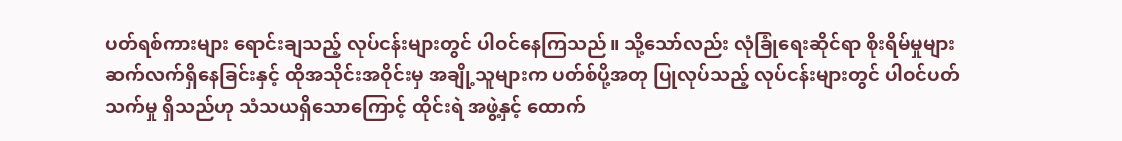ပတ်ရစ်ကားများ ရောင်းချသည့် လုပ်ငန်းများတွင် ပါဝင်နေကြသည်။ သို့သော်လည်း လုံခြုံရေးဆိုင်ရာ စိုးရိမ်မှုများ ဆက်လက်ရှိနေခြင်းနှင့် ထိုအသိုင်းအဝိုင်းမှ အချို့သူများက ပတ်စ်ပို့အတု ပြုလုပ်သည့် လုပ်ငန်းများတွင် ပါဝင်ပတ်သက်မှု ရှိသည်ဟု သံသယရှိသောကြောင့် ထိုင်းရဲ အဖွဲ့နှင့် ထောက်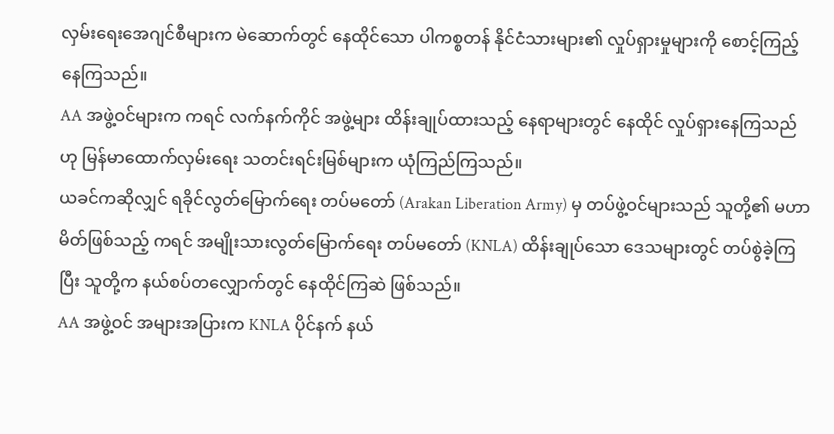လှမ်းရေးအေဂျင်စီများက မဲဆောက်တွင် နေထိုင်သော ပါကစ္စတန် နိုင်ငံသားများ၏ လှုပ်ရှားမှုများကို စောင့်ကြည့်နေကြသည်။
AA အဖွဲ့ဝင်များက ကရင် လက်နက်ကိုင် အဖွဲ့များ ထိန်းချုပ်ထားသည့် နေရာများတွင် နေထိုင် လှုပ်ရှားနေကြသည်ဟု မြန်မာထောက်လှမ်းရေး သတင်းရင်းမြစ်များက ယုံကြည်ကြသည်။
ယခင်ကဆိုလျှင် ရခိုင်လွတ်မြောက်ရေး တပ်မတော် (Arakan Liberation Army) မှ တပ်ဖွဲ့ဝင်များသည် သူတို့၏ မဟာမိတ်ဖြစ်သည့် ကရင် အမျိုးသားလွတ်မြောက်ရေး တပ်မတော် (KNLA) ထိန်းချုပ်သော ဒေသများတွင် တပ်စွဲခဲ့ကြပြီး သူတို့က နယ်စပ်တလျှောက်တွင် နေထိုင်ကြဆဲ ဖြစ်သည်။
AA အဖွဲ့ဝင် အများအပြားက KNLA ပိုင်နက် နယ်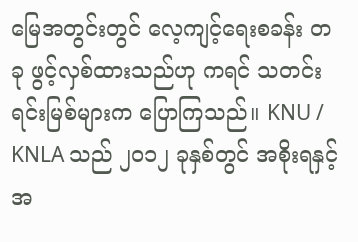မြေအတွင်းတွင် လေ့ကျင့်ရေးစခန်း တခု ဖွင့်လှစ်ထားသည်ဟု ကရင် သတင်းရင်းမြစ်များက ပြောကြသည်။ KNU / KNLA သည် ၂၀၁၂ ခုနှစ်တွင် အစိုးရနှင့် အ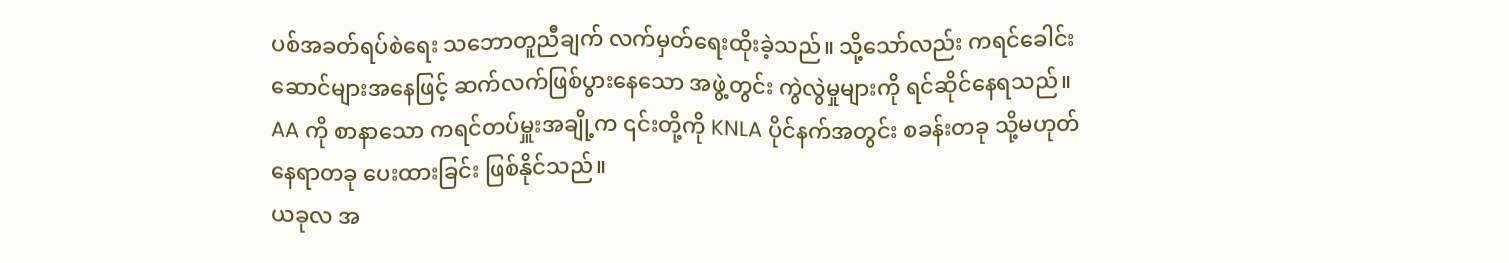ပစ်အခတ်ရပ်စဲရေး သဘောတူညီချက် လက်မှတ်ရေးထိုးခဲ့သည်။ သို့သော်လည်း ကရင်ခေါင်းဆောင်များအနေဖြင့် ဆက်လက်ဖြစ်ပွားနေသော အဖွဲ့တွင်း ကွဲလွဲမှုများကို ရင်ဆိုင်နေရသည်။ AA ကို စာနာသော ကရင်တပ်မှူးအချို့က ၎င်းတို့ကို KNLA ပိုင်နက်အတွင်း စခန်းတခု သို့မဟုတ် နေရာတခု ပေးထားခြင်း ဖြစ်နိုင်သည်။
ယခုလ အ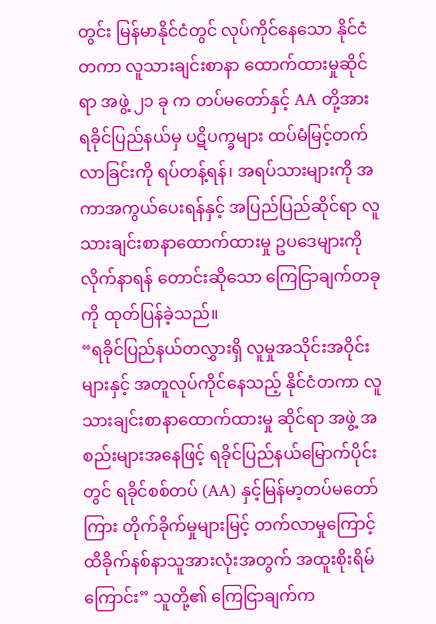တွင်း မြန်မာနိုင်ငံတွင် လုပ်ကိုင်နေသော နိုင်ငံတကာ လူသားချင်းစာနာ ထောက်ထားမှုဆိုင်ရာ အဖွဲ့ ၂၁ ခု က တပ်မတော်နှင့် AA တို့အား ရခိုင်ပြည်နယ်မှ ပဋိပက္ခများ ထပ်မံမြင့်တက်လာခြင်းကို ရပ်တန့်ရန်၊ အရပ်သားများကို အကာအကွယ်ပေးရန်နှင့် အပြည်ပြည်ဆိုင်ရာ လူသားချင်းစာနာထောက်ထားမှု ဥပဒေများကို လိုက်နာရန် တောင်းဆိုသော ကြေငြာချက်တခုကို ထုတ်ပြန်ခဲ့သည်။
“ရခိုင်ပြည်နယ်တလွှားရှိ လူမှုအသိုင်းအဝိုင်းများနှင့် အတူလုပ်ကိုင်နေသည့် နိုင်ငံတကာ လူသားချင်းစာနာထောက်ထားမှု ဆိုင်ရာ အဖွဲ့ အစည်းများအနေဖြင့် ရခိုင်ပြည်နယ်မြောက်ပိုင်းတွင် ရခိုင်စစ်တပ် (AA) နှင့်မြန်မာ့တပ်မတော်ကြား တိုက်ခိုက်မှုများမြင့် တက်လာမှုကြောင့် ထိခိုက်နစ်နာသူအားလုံးအတွက် အထူးစိုးရိမ်ကြောင်း” သူတို့၏ ကြေငြာချက်က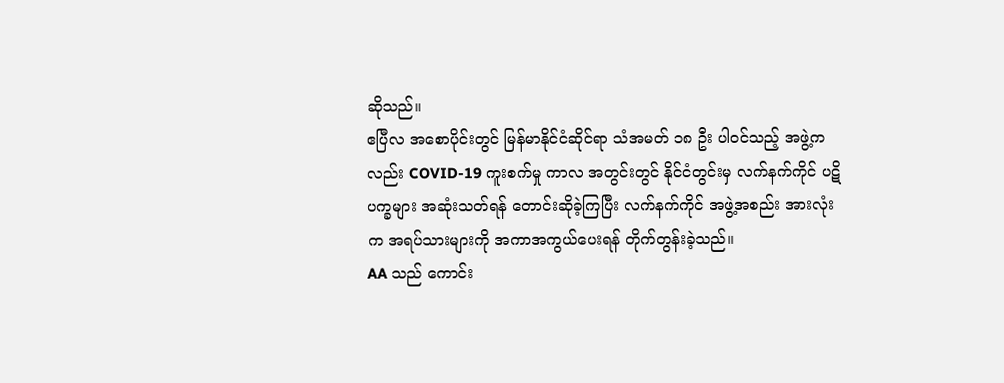ဆိုသည်။
ဧပြီလ အစောပိုင်းတွင် မြန်မာနိုင်ငံဆိုင်ရာ သံအမတ် ၁၈ ဦး ပါဝင်သည့် အဖွဲ့ကလည်း COVID-19 ကူးစက်မှု ကာလ အတွင်းတွင် နိုင်ငံတွင်းမှ လက်နက်ကိုင် ပဋိပက္ခများ အဆုံးသတ်ရန် တောင်းဆိုခဲ့ကြပြီး လက်နက်ကိုင် အဖွဲ့အစည်း အားလုံးက အရပ်သားများကို အကာအကွယ်ပေးရန် တိုက်တွန်းခဲ့သည်။
AA သည် ကောင်း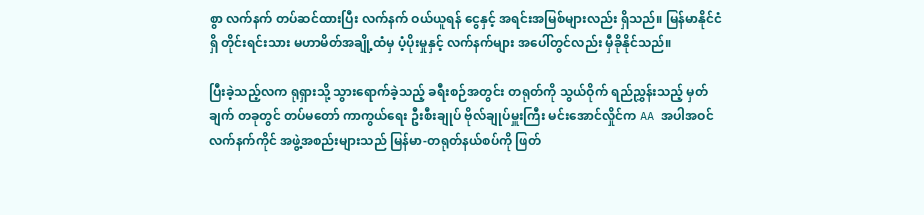စွာ လက်နက် တပ်ဆင်ထားပြီး လက်နက် ဝယ်ယူရန် ငွေနှင့် အရင်းအမြစ်များလည်း ရှိသည်။ မြန်မာနိုင်ငံရှိ တိုင်းရင်းသား မဟာမိတ်အချို့ထံမှ ပံ့ပိုးမှုနှင့် လက်နက်များ အပေါ်တွင်လည်း မှီခိုနိုင်သည်။

ပြီးခဲ့သည့်လက ရုရှားသို့ သွားရောက်ခဲ့သည့် ခရီးစဉ်အတွင်း တရုတ်ကို သွယ်ဝိုက် ရည်ညွှန်းသည့် မှတ်ချက် တခုတွင် တပ်မတော် ကာကွယ်ရေး ဦးစီးချုပ် ဗိုလ်ချုပ်မှူးကြီး မင်းအောင်လှိုင်က AA အပါအဝင် လက်နက်ကိုင် အဖွဲ့အစည်းများသည် မြန်မာ-တရုတ်နယ်စပ်ကို ဖြတ်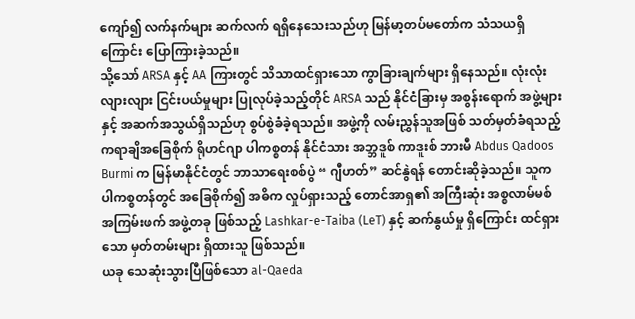ကျော်၍ လက်နက်များ ဆက်လက် ရရှိနေသေးသည်ဟု မြန်မာ့တပ်မတော်က သံသယရှိကြောင်း ပြောကြားခဲ့သည်။
သို့သော် ARSA နှင့် AA ကြားတွင် သိသာထင်ရှားသော ကွာခြားချက်များ ရှိနေသည်။ လုံးလုံးလျားလျား ငြင်းပယ်မှုများ ပြုလုပ်ခဲ့သည့်တိုင် ARSA သည် နိုင်ငံခြားမှ အစွန်းရောက် အဖွဲ့များနှင့် အဆက်အသွယ်ရှိသည်ဟု စွပ်စွဲခံခဲ့ရသည်။ အဖွဲ့ကို လမ်းညွှန်သူအဖြစ် သတ်မှတ်ခံရသည့် ကရာချိအခြေစိုက် ရိုဟင်ဂျာ ပါကစ္စတန် နိုင်ငံသား အဘ္ဘဒူစ် ကာဒူးစ် ဘားမီ Abdus Qadoos Burmi က မြန်မာနိုင်ငံတွင် ဘာသာရေးစစ်ပွဲ “ ဂျီဟတ်” ဆင်နွဲရန် တောင်းဆိုခဲ့သည်။ သူက ပါကစ္စတန်တွင် အခြေစိုက်၍ အဓိက လှုပ်ရှားသည့် တောင်အာရှ၏ အကြီးဆုံး အစ္စလာမ်မစ် အကြမ်းဖက် အဖွဲ့တခု ဖြစ်သည့် Lashkar-e-Taiba (LeT) နှင့် ဆက်နွယ်မှု ရှိကြောင်း ထင်ရှားသော မှတ်တမ်းများ ရှိထားသူ ဖြစ်သည်။
ယခု သေဆုံးသွားပြီဖြစ်သော al-Qaeda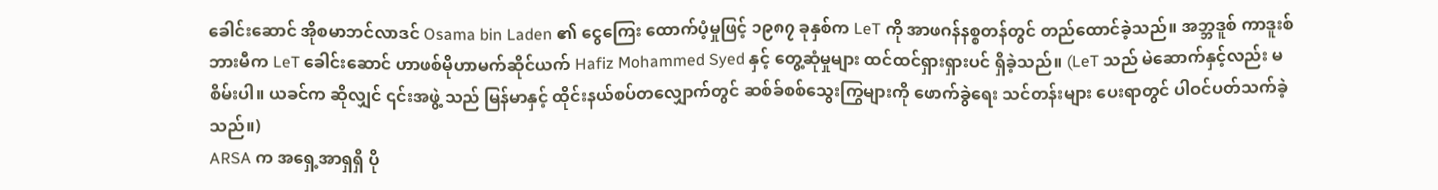ခေါင်းဆောင် အိုစမာဘင်လာဒင် Osama bin Laden ၏ ငွေကြေး ထောက်ပံ့မှုဖြင့် ၁၉၈၇ ခုနှစ်က LeT ကို အာဖဂန်နစ္စတန်တွင် တည်ထောင်ခဲ့သည်။ အဘ္ဘဒူစ် ကာဒူးစ် ဘားမီက LeT ခေါင်းဆောင် ဟာဖစ်မိုဟာမက်ဆိုင်ယက် Hafiz Mohammed Syed နှင့် တွေ့ဆုံမှုများ ထင်ထင်ရှားရှားပင် ရှိခဲ့သည်။ (LeT သည် မဲဆောက်နှင့်လည်း မစိမ်းပါ။ ယခင်က ဆိုလျှင် ၎င်းအဖွဲ့ သည် မြန်မာနှင့် ထိုင်းနယ်စပ်တလျှောက်တွင် ဆစ်ခ်စစ်သွေးကြွများကို ဖောက်ခွဲရေး သင်တန်းများ ပေးရာတွင် ပါဝင်ပတ်သက်ခဲ့သည်။)
ARSA က အရှေ့အာရှရှိ ပို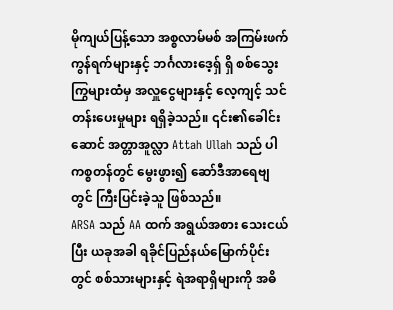မိုကျယ်ပြန့်သော အစ္စလာမ်မစ် အကြမ်းဖက် ကွန်ရက်များနှင့် ဘင်္ဂလားဒေ့ရှ် ရှိ စစ်သွေးကြွများထံမှ အလှူငွေများနှင့် လေ့ကျင့် သင်တန်းပေးမှုများ ရရှိခဲ့သည်။ ၎င်း၏ခေါင်းဆောင် အတ္တာအူလ္လာ Attah Ullah သည် ပါကစ္စတန်တွင် မွေးဖွား၍ ဆော်ဒီအာရေဗျတွင် ကြီးပြင်းခဲ့သူ ဖြစ်သည်။
ARSA သည် AA ထက် အရွယ်အစား သေးငယ်ပြီး ယခုအခါ ရခိုင်ပြည်နယ်မြောက်ပိုင်းတွင် စစ်သားများနှင့် ရဲအရာရှိများကို အဓိ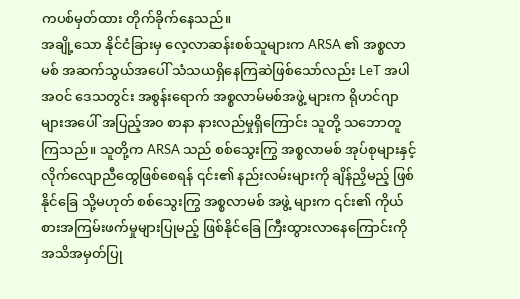ကပစ်မှတ်ထား တိုက်ခိုက်နေသည်။
အချို့သော နိုင်ငံခြားမှ လေ့လာဆန်းစစ်သူများက ARSA ၏ အစ္စလာမစ် အဆက်သွယ်အပေါ် သံသယရှိနေကြဆဲဖြစ်သော်လည်း LeT အပါအဝင် ဒေသတွင်း အစွန်းရောက် အစ္စလာမ်မစ်အဖွဲ့ များက ရိုဟင်ဂျာများအပေါ် အပြည့်အ၀ စာနာ နားလည်မှုရှိကြောင်း သူတို့ သဘောတူကြသည်။ သူတို့က ARSA သည် စစ်သွေးကြွ အစ္စလာမစ် အုပ်စုများနှင့် လိုက်လျောညီထွေဖြစ်စေရန် ၎င်း၏ နည်းလမ်းများကို ချိန်ညှိမည့် ဖြစ်နိုင်ခြေ သို့မဟုတ် စစ်သွေးကြွ အစ္စလာမစ် အဖွဲ့ များက ၎င်း၏ ကိုယ်စားအကြမ်းဖက်မှုများပြုမည့် ဖြစ်နိုင်ခြေ ကြီးထွားလာနေကြောင်းကို အသိအမှတ်ပြု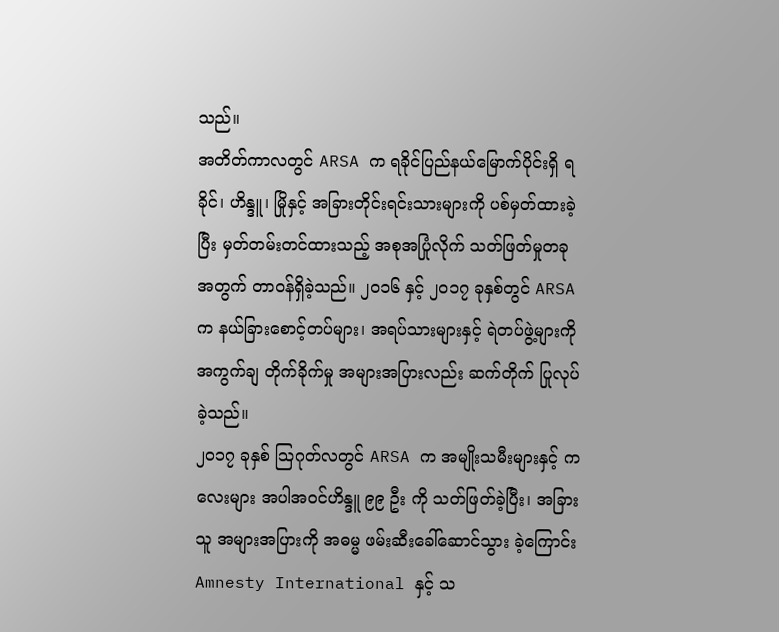သည်။
အတိတ်ကာလတွင် ARSA က ရခိုင်ပြည်နယ်မြောက်ပိုင်းရှိ ရခိုင်၊ ဟိန္ဒူ၊ မြိုနှင့် အခြားတိုင်းရင်းသားများကို ပစ်မှတ်ထားခဲ့ပြီး မှတ်တမ်းတင်ထားသည့် အစုအပြုံလိုက် သတ်ဖြတ်မှုတခုအတွက် တာဝန်ရှိခဲ့သည်။ ၂၀၁၆ နှင့် ၂၀၁၇ ခုနှစ်တွင် ARSA က နယ်ခြားစောင့်တပ်များ၊ အရပ်သားများနှင့် ရဲတပ်ဖွဲ့များကို အကွက်ချ တိုက်ခိုက်မှု အများအပြားလည်း ဆက်တိုက် ပြုလုပ်ခဲ့သည်။
၂၀၁၇ ခုနှစ် သြဂုတ်လတွင် ARSA က အမျိုးသမီးများနှင့် ကလေးများ အပါအဝင်ဟိန္ဒူ ၉၉ ဦး ကို သတ်ဖြတ်ခဲ့ပြီး၊ အခြားသူ အများအပြားကို အဓမ္မ ဖမ်းဆီးခေါ်ဆောင်သွား ခဲ့ကြောင်း Amnesty International နှင့် သ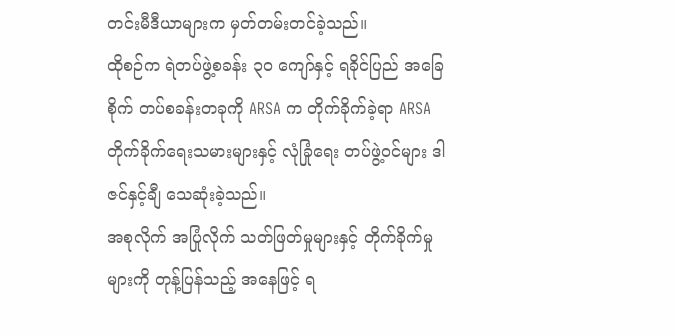တင်းမီဒီယာများက မှတ်တမ်းတင်ခဲ့သည်။
ထိုစဉ်က ရဲတပ်ဖွဲ့စခန်း ၃၀ ကျော်နှင့် ရခိုင်ပြည် အခြေစိုက် တပ်စခန်းတခုကို ARSA က တိုက်ခိုက်ခဲ့ရာ ARSA တိုက်ခိုက်ရေးသမားများနှင့် လုံခြုံရေး တပ်ဖွဲ့ဝင်များ ဒါဇင်နှင့်ချီ သေဆုံးခဲ့သည်။
အစုလိုက် အပြုံလိုက် သတ်ဖြတ်မှုများနှင့် တိုက်ခိုက်မှုများကို တုန့်ပြန်သည့် အနေဖြင့် ရ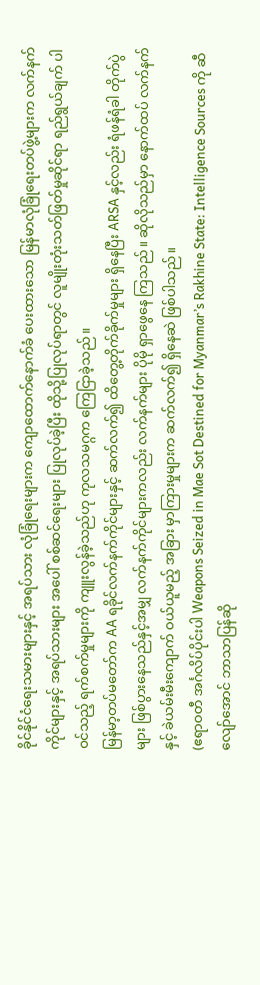ခိုင်နိုင်ငံရေးသမားများနှင့် အရပ်သား လုံခြုံရေးများက ကျောထောက်နောက်ခံ ပေးထားသော မြန်မာလုံခြုံရေးတပ်ဖွဲ့များက လက်နက်ကိုင်များနှင့် အရပ်သားများ အပေါ် စစ်ဆင်ရေးများ ပြုလုပ်ခဲ့ပြီး ထိုသို့ပြုလုပ်ရာတွင် လူမျိုးတုံးသတ်ဖြတ်မှုဆိုင်ရာ ရည်ရွယ်ချက် ပါဝင်သည့် ရက်စက်မှုများကို ကျူးလွန်ခဲ့သည်ဟု ကုလသမဂ္ဂက ကြေငြာခဲ့သည်။
မြန်မာ့တပ်မတော်က AA ရခိုင်လက်နက်ကိုင်များနှင့် ဆက်လက်၍ ထိတွေ့တိုက်ခိုက်မှုများ ရှိနေပြီး ARSA နှင့်လည်း ရံဖန်ရံခါ တိုက်ပွဲများ ဖြစ်ပွားနေသည်နှင့်အမျှ လက်နက်ကိုင်များကလည်း လက်နက်များ ပိုမို ရှာဖွေနေ ကြသည်။ ဆိုလိုသည်မှာ နောက်ထပ် လက်နက်နှင့် ခဲယမ်းမီးကျောက် ဝယ်ယူမည့် အခြား မှာကြားမှုများက ဆက်လက်၍ ရှိနေဆဲ ဖြစ်ပါသည်။
(ဧရာဝတီ အင်္ဂလိပ်ပိုင်းပါ Weapons Seized in Mae Sot Destined for Myanmar’s Rakhine State: Intelligence Sources ကို ဆီလျော်အောင် ဘာသာပြန်ဆို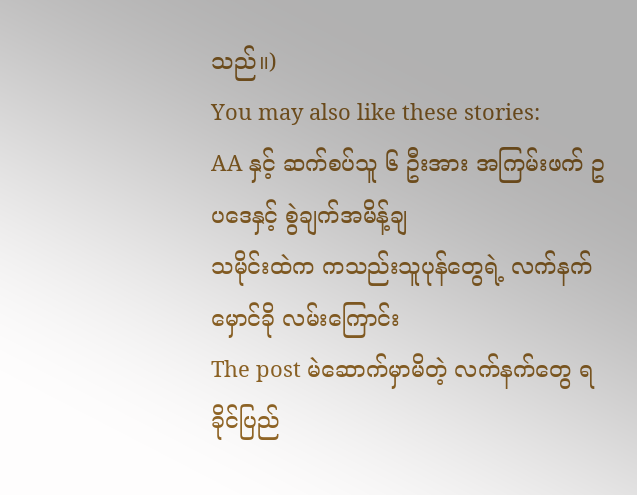သည်။)
You may also like these stories:
AA နှင့် ဆက်စပ်သူ ၆ ဦးအား အကြမ်းဖက် ဥပဒေနှင့် စွဲချက်အမိန့်ချ
သမိုင်းထဲက ကသည်းသူပုန်တွေရဲ့ လက်နက်မှောင်ခို လမ်းကြောင်း
The post မဲဆောက်မှာမိတဲ့ လက်နက်တွေ ရခိုင်ပြည်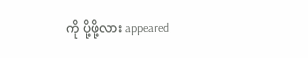ကို ပို့ဖို့လား appeared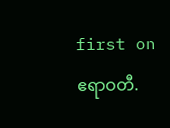first on ဧရာဝတီ.